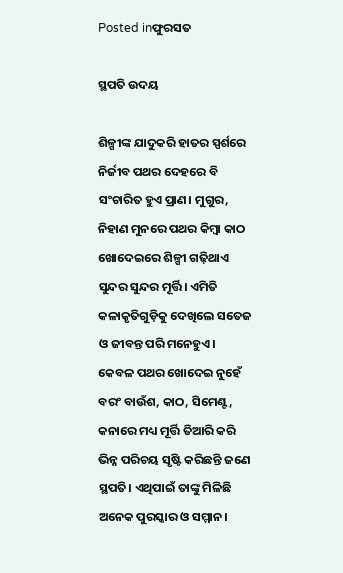Posted inଫୁରସତ

ସ୍ଥପତି ଉଦୟ

ଶିଳ୍ପୀଙ୍କ ଯାଦୁକରି ହାତର ସ୍ପର୍ଶରେ ନିର୍ଜୀବ ପଥର ଦେହରେ ବି ସଂଚାରିତ ହୁଏ ପ୍ରାଣ। ମୁଗୁର, ନିହାଣ ମୁନରେ ପଥର କିମ୍ବା କାଠ ଖୋଦେଇରେ ଶିଳ୍ପୀ ଗଢ଼ିଥାଏ ସୁନ୍ଦର ସୁନ୍ଦର ମୂର୍ତ୍ତି। ଏମିତି କଳାକୃତିଗୁଡ଼ିକୁ ଦେଖିଲେ ସତେଜ ଓ ଜୀବନ୍ତ ପରି ମନେହୁଏ। କେବଳ ପଥର ଖୋଦେଇ ନୁହେଁ ବରଂ ବାଉଁଶ, କାଠ, ସିମେଣ୍ଟ, କନାରେ ମଧ୍ୟ ମୂର୍ତ୍ତି ତିଆରି କରି ଭିନ୍ନ ପରିଚୟ ସୃଷ୍ଟି କରିଛନ୍ତି ଜଣେ ସ୍ଥପତି। ଏଥିପାଇଁ ତାଙ୍କୁ ମିଳିଛି ଅନେକ ପୁରସ୍କାର ଓ ସମ୍ମାନ।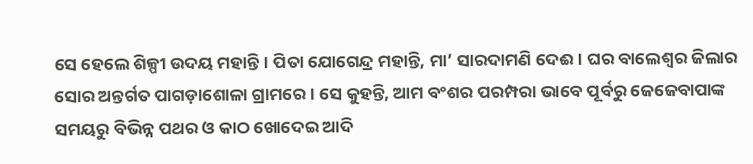ସେ ହେଲେ ଶିଳ୍ପୀ ଉଦୟ ମହାନ୍ତି। ପିତା ଯୋଗେନ୍ଦ୍ର ମହାନ୍ତି, ମା’ ସାରଦାମଣି ଦେଈ। ଘର ବାଲେଶ୍ୱର ଜିଲାର ସୋର ଅନ୍ତର୍ଗତ ପାଗଡ଼ାଶୋଳା ଗ୍ରାମରେ। ସେ କୁହନ୍ତି, ଆମ ବଂଶର ପରମ୍ପରା ଭାବେ ପୂର୍ବରୁ ଜେଜେବାପାଙ୍କ ସମୟରୁ ବିଭିନ୍ନ ପଥର ଓ କାଠ ଖୋଦେଇ ଆଦି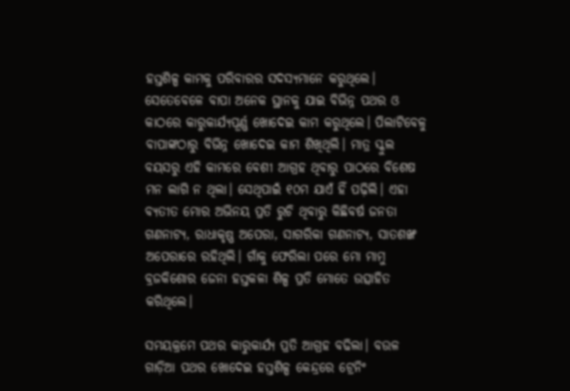ହସ୍ତଶିଳ୍ପ କାମକୁ ପରିବାରର ସଦସ୍ୟମାନେ କରୁଥିଲେ। ସେତେବେଳେ ବାପା ଅନେକ ସ୍ଥାନକୁ ଯାଇ ବିଭିନ୍ନ ପଥର ଓ କାଠରେ କାରୁକାର୍ଯ୍ୟପୂର୍ଣ୍ଣ ଖୋଦେଇ କାମ କରୁଥିଲେ। ପିଲାଟିବେଳୁ ବାପାଙ୍କଠାରୁ ବିଭିନ୍ନ ଖୋଦେଇ କାମ ଶିଖିଥିଲି। ମାତ୍ର ସ୍କୁଲ ବୟସରୁ ଏହି କାମରେ ବେଶୀ ଆଗ୍ରହ ଥିବାରୁ ପାଠରେ ବିଶେଷ ମନ ଲାଗି ନ ଥିଲା। ସେଥିପାଇଁ ୧୦ମ ଯାଏଁ ହିଁ ପଢ଼ିଲି। ଏହା ବ୍ୟତୀତ ମୋର ଅଭିନୟ ପ୍ରତି ରୁଚି ଥିବାରୁ କିଛିବର୍ଷ ଜନତା ଗଣନାଟ୍ୟ, ରାଧାକୃଷ୍ଣ ଅପେରା, ସାଗରିକା ଗଣନାଟ୍ୟ, ସାତଶଙ୍ଖ ଅପେରାରେ ରହିଥିଲି। ଗାଁକୁ ଫେରିଲା ପରେ ମୋ ମାମୁ ବ୍ରଜକିଶୋର ଜେନା ହସ୍ତକଳା ଶିଳ୍ପ ପ୍ରତି ମୋତେ ଉତ୍ସାହିତ କରିଥିଲେ।

ସମୟକ୍ରମେ ପଥର କାରୁକାର୍ଯ୍ୟ ପ୍ରତି ଆଗ୍ରହ ବଢିଲା। ବଉଳ ଗାଡ଼ିଆ ପଥର ଖୋଦେଇ ହସ୍ତଶିଳ୍ପ କେନ୍ଦ୍ରରେ ଟ୍ରେନିଂ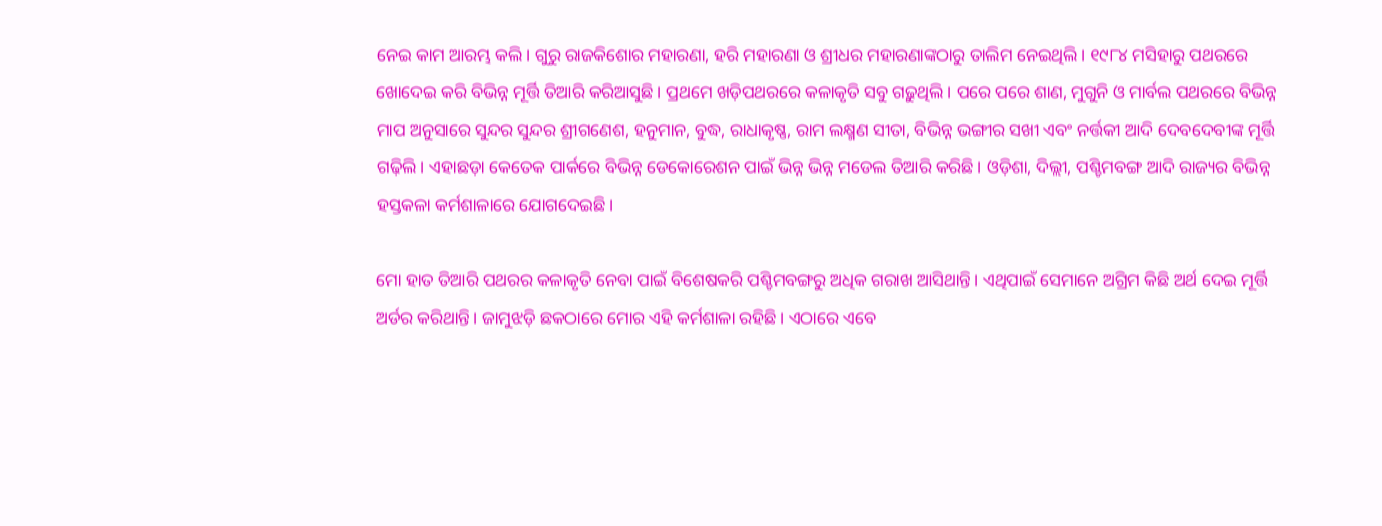ନେଇ କାମ ଆରମ୍ଭ କଲି। ଗୁରୁ ରାଜକିଶୋର ମହାରଣା, ହରି ମହାରଣା ଓ ଶ୍ରୀଧର ମହାରଣାଙ୍କଠାରୁ ତାଲିମ ନେଇଥିଲି। ୧୯୮୪ ମସିହାରୁ ପଥରରେ ଖୋଦେଇ କରି ବିଭିନ୍ନ ମୂର୍ତ୍ତି ତିଆରି କରିଆସୁଛି। ପ୍ରଥମେ ଖଡ଼ିପଥରରେ କଳାକୃତି ସବୁ ଗଢ଼ୁଥିଲି। ପରେ ପରେ ଶାଣ, ମୁଗୁନି ଓ ମାର୍ବଲ ପଥରରେ ବିଭିନ୍ନ ମାପ ଅନୁସାରେ ସୁନ୍ଦର ସୁନ୍ଦର ଶ୍ରୀଗଣେଶ, ହନୁମାନ, ବୁଦ୍ଧ, ରାଧାକୃଷ୍ଣ, ରାମ ଲକ୍ଷ୍ମଣ ସୀତା, ବିଭିନ୍ନ ଭଙ୍ଗୀର ସଖୀ ଏବଂ ନର୍ତ୍ତକୀ ଆଦି ଦେବଦେବୀଙ୍କ ମୂର୍ତ୍ତି ଗଢ଼ିଲି। ଏହାଛଡ଼ା କେତେକ ପାର୍କରେ ବିଭିନ୍ନ ଡେକୋରେଶନ ପାଇଁ ଭିନ୍ନ ଭିନ୍ନ ମଡେଲ ତିଆରି କରିଛି। ଓଡ଼ିଶା, ଦିଲ୍ଲୀ, ପଶ୍ଚିମବଙ୍ଗ ଆଦି ରାଜ୍ୟର ବିଭିନ୍ନ ହସ୍ତକଳା କର୍ମଶାଳାରେ ଯୋଗଦେଇଛି।

ମୋ ହାତ ତିଆରି ପଥରର କଳାକୃତି ନେବା ପାଇଁ ବିଶେଷକରି ପଶ୍ଚିମବଙ୍ଗରୁ ଅଧିକ ଗରାଖ ଆସିଥାନ୍ତି। ଏଥିପାଇଁ ସେମାନେ ଅଗ୍ରିମ କିଛି ଅର୍ଥ ଦେଇ ମୂର୍ତ୍ତି ଅର୍ଡର କରିଥାନ୍ତି। ଜାମୁଝଡ଼ି ଛକଠାରେ ମୋର ଏହି କର୍ମଶାଳା ରହିଛି। ଏଠାରେ ଏବେ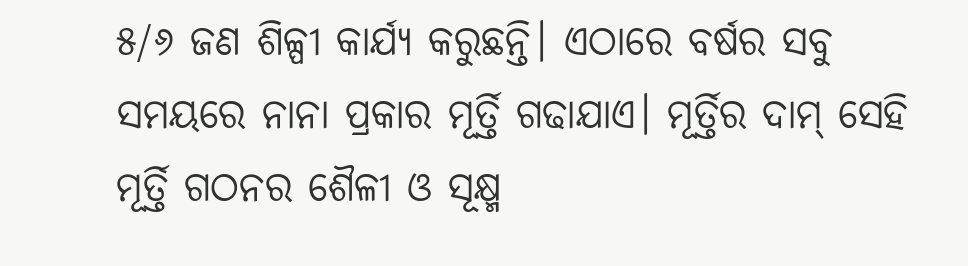୫/୬ ଜଣ ଶିଳ୍ପୀ କାର୍ଯ୍ୟ କରୁଛନ୍ତି। ଏଠାରେ ବର୍ଷର ସବୁ ସମୟରେ ନାନା ପ୍ରକାର ମୂର୍ତ୍ତି ଗଢାଯାଏ। ମୂର୍ତ୍ତିର ଦାମ୍‌ ସେହି ମୂର୍ତ୍ତି ଗଠନର ଶୈଳୀ ଓ ସୂକ୍ଷ୍ମ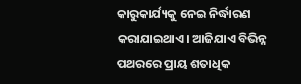କାରୁକାର୍ଯ୍ୟକୁ ନେଇ ନିର୍ଦ୍ଧାରଣ କରାଯାଇଥାଏ। ଆଜିଯାଏ ବିଭିନ୍ନ ପଥରରେ ପ୍ରାୟ ଶତାଧିକ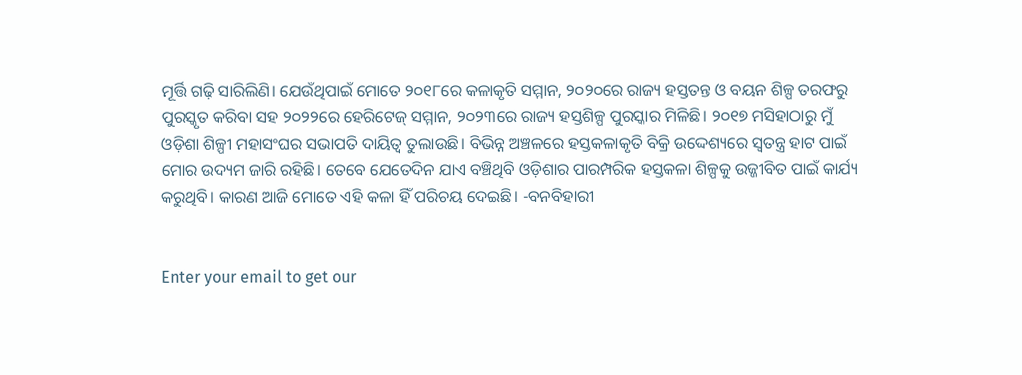ମୂର୍ତ୍ତି ଗଢ଼ି ସାରିଲିଣି। ଯେଉଁଥିପାଇଁ ମୋତେ ୨୦୧୮ରେ କଳାକୃତି ସମ୍ମାନ, ୨୦୨୦ରେ ରାଜ୍ୟ ହସ୍ତତନ୍ତ ଓ ବୟନ ଶିଳ୍ପ ତରଫରୁ ପୁରସ୍କୃତ କରିବା ସହ ୨୦୨୨ରେ ହେରିଟେଜ୍‌ ସମ୍ମାନ, ୨୦୨୩ରେ ରାଜ୍ୟ ହସ୍ତଶିଳ୍ପ ପୁରସ୍କାର ମିଳିଛି। ୨୦୧୭ ମସିହାଠାରୁ ମୁଁ ଓଡ଼ିଶା ଶିଳ୍ପୀ ମହାସଂଘର ସଭାପତି ଦାୟିତ୍ୱ ତୁଲାଉଛି। ବିଭିନ୍ନ ଅଞ୍ଚଳରେ ହସ୍ତକଳାକୃତି ବିକ୍ରି ଉଦ୍ଦେଶ୍ୟରେ ସ୍ବତନ୍ତ୍ର ହାଟ ପାଇଁ ମୋର ଉଦ୍ୟମ ଜାରି ରହିଛି। ତେବେ ଯେତେଦିନ ଯାଏ ବଞ୍ଚିଥିବି ଓଡ଼ିଶାର ପାରମ୍ପରିକ ହସ୍ତକଳା ଶିଳ୍ପକୁ ଉଜ୍ଜୀବିତ ପାଇଁ କାର୍ଯ୍ୟ କରୁଥିବି। କାରଣ ଆଜି ମୋତେ ଏହି କଳା ହିଁ ପରିଚୟ ଦେଇଛି। -ବନବିହାରୀ


Enter your email to get our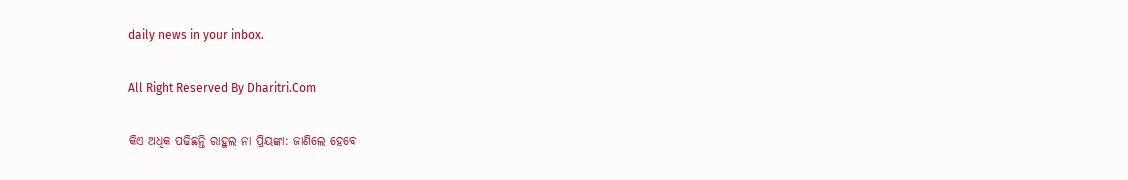daily news in your inbox.

All Right Reserved By Dharitri.Com

କିଏ ଅଧିକ ପଢିଛନ୍ତି ରାହୁଲ ନା ପ୍ରିୟଙ୍କା: ଜାଣିଲେ ହେବେ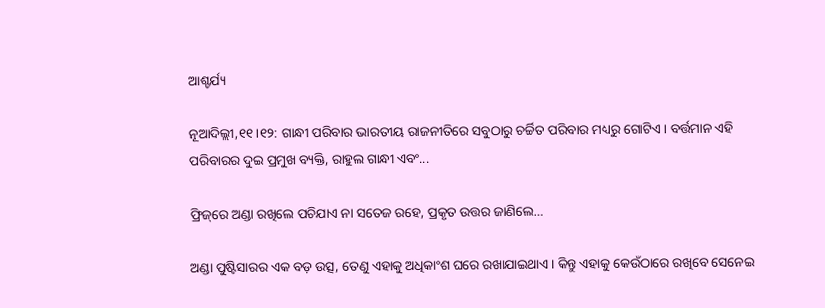ଆଶ୍ଚର୍ଯ୍ୟ

ନୂଆଦିଲ୍ଲୀ,୧୧।୧୨: ଗାନ୍ଧୀ ପରିବାର ଭାରତୀୟ ରାଜନୀତିରେ ସବୁଠାରୁ ଚର୍ଚ୍ଚିତ ପରିବାର ମଧ୍ୟରୁ ଗୋଟିଏ। ବର୍ତ୍ତମାନ ଏହି ପରିବାରର ଦୁଇ ପ୍ରମୁଖ ବ୍ୟକ୍ତି, ରାହୁଲ ଗାନ୍ଧୀ ଏବଂ...

ଫ୍ରିଜ୍‌ରେ ଅଣ୍ଡା ରଖିଲେ ପଚିଯାଏ ନା ସତେଜ ରହେ, ପ୍ରକୃତ ଉତ୍ତର ଜାଣିଲେ…

ଅଣ୍ଡା ପୁଷ୍ଟିସାରର ଏକ ବଡ଼ ଉତ୍ସ, ତେଣୁ ଏହାକୁ ଅଧିକାଂଶ ଘରେ ରଖାଯାଇଥାଏ। କିନ୍ତୁ ଏହାକୁ କେଉଁଠାରେ ରଖିବେ ସେନେଇ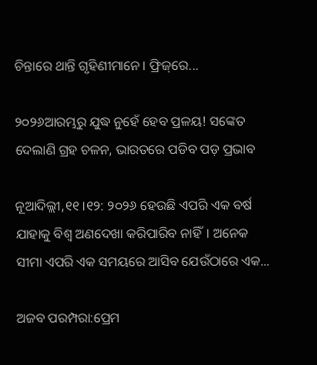ଚିନ୍ତାରେ ଥାନ୍ତି ଗୃହିଣୀମାନେ। ଫ୍ରିଜ୍‌ରେ...

୨୦୨୬ଆରମ୍ଭରୁ ଯୁଦ୍ଧ ନୁହେଁ ହେବ ପ୍ରଳୟ! ସଙ୍କେତ ଦେଲାଣି ଗ୍ରହ ଚଳନ, ଭାରତରେ ପଡିବ ପଡ଼ ପ୍ରଭାବ

ନୂଆଦିଲ୍ଲୀ,୧୧।୧୨: ୨୦୨୬ ହେଉଛି ଏପରି ଏକ ବର୍ଷ ଯାହାକୁ ବିଶ୍ୱ ଅଣଦେଖା କରିପାରିବ ନାହିଁ। ଅନେକ ସୀମା ଏପରି ଏକ ସମୟରେ ଆସିବ ଯେଉଁଠାରେ ଏକ...

ଅଜବ ପରମ୍ପରା:ପ୍ରେମ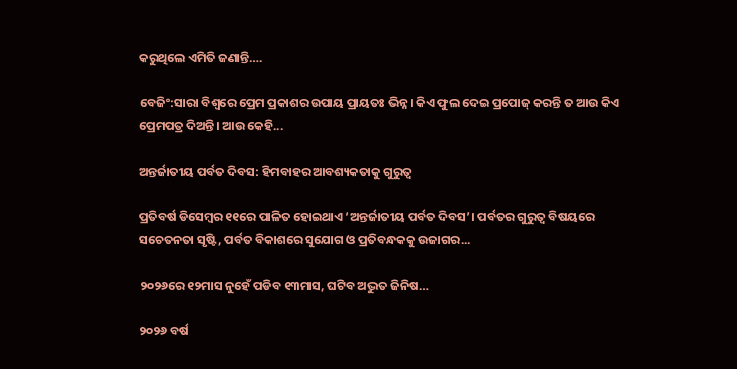କରୁଥିଲେ ଏମିତି ଜଣାନ୍ତି….

ବେଜିଂ:ସାରା ବିଶ୍ୱରେ ପ୍ରେମ ପ୍ରକାଶର ଉପାୟ ପ୍ରାୟତଃ ଭିନ୍ନ। କିଏ ଫୁଲ ଦେଇ ପ୍ରପୋଜ୍‌ କରନ୍ତି ତ ଆଉ କିଏ ପ୍ରେମପତ୍ର ଦିଅନ୍ତି। ଆଉ କେହି...

ଅନ୍ତର୍ଜାତୀୟ ପର୍ବତ ଦିବସ: ହିମବାହର ଆବଶ୍ୟକତାକୁ ଗୁରୁତ୍ୱ

ପ୍ରତିବର୍ଷ ଡିସେମ୍ବର ୧୧ରେ ପାଳିତ ହୋଇଥାଏ ‘ଅନ୍ତର୍ଜାତୀୟ ପର୍ବତ ଦିବସ’। ପର୍ବତର ଗୁରୁତ୍ୱ ବିଷୟରେ ସଚେତନତା ସୃଷ୍ଟି, ପର୍ବତ ବିକାଶରେ ସୁଯୋଗ ଓ ପ୍ରତିବନ୍ଧକକୁ ଉଜାଗର...

୨୦୨୬ରେ ୧୨ମାସ ନୁହେଁ ପଡିବ ୧୩ମାସ, ଘଟିବ ଅଦ୍ଭୁତ ଜିନିଷ…

୨୦୨୬ ବର୍ଷ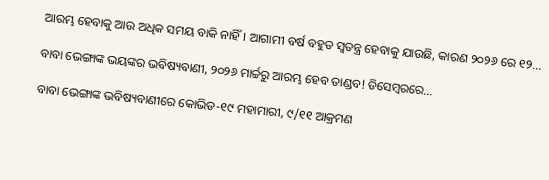ଆରମ୍ଭ ହେବାକୁ ଆଉ ଅଧିକ ସମୟ ବାକି ନାହିଁ। ଆଗାମୀ ବର୍ଷ ବହୁତ ସ୍ବତନ୍ତ୍ର ହେବାକୁ ଯାଉଛି, କାରଣ ୨୦୨୬ ରେ ୧୨...

ବାବା ଭେଙ୍ଗାଙ୍କ ଭୟଙ୍କର ଭବିଷ୍ୟବାଣୀ, ୨୦୨୬ ମାର୍ଚ୍ଚରୁ ଆରମ୍ଭ ହେବ ତାଣ୍ଡବ! ଡିସେମ୍ୱରରେ…

ବାବା ଭେଙ୍ଗାଙ୍କ ଭବିଷ୍ୟବାଣୀରେ କୋଭିଡ-୧୯ ମହାମାରୀ, ୯/୧୧ ଆକ୍ରମଣ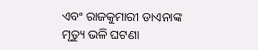ଏବଂ ରାଜକୁମାରୀ ଡାଏନାଙ୍କ ମୃତ୍ୟୁ ଭଳି ଘଟଣା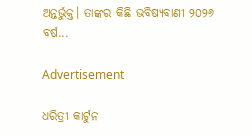ଅନ୍ତର୍ଭୁକ୍ତ। ତାଙ୍କର କିଛି ଭବିଷ୍ୟବାଣୀ ୨୦୨୬ ବର୍ଷ...

Advertisement

ଧରିତ୍ରୀ କାର୍ଟୁନ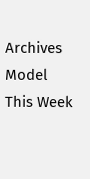Archives
Model This Week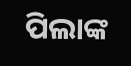ପିଲାଙ୍କ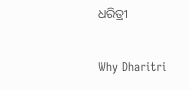ଧରିତ୍ରୀ

Why Dharitri